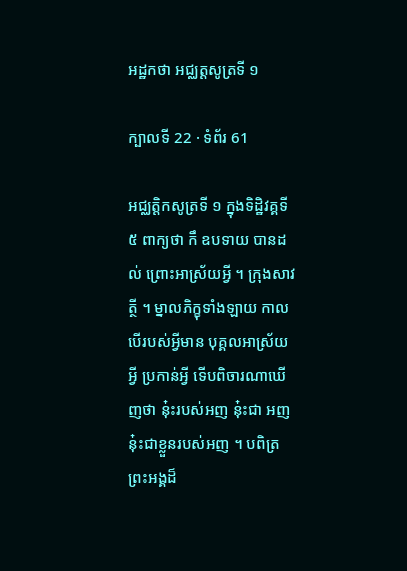អដ្ឋកថា អជ្ឈត្តសូត្រទី ១

ក្បាលទី 22 · ទំព័រ 61

អជ្ឈត្តិកសូត្រទី ១ ក្នុងទិដ្ឋិវគ្គទី ៥ ពាក្យថា កឹ ឧបទាយ បានដល់ ព្រោះអាស្រ័យអ្វី ។ ក្រុងសាវត្ថី ។ ម្នាលភិក្ខុទាំងឡាយ កាលបើរបស់អ្វីមាន បុគ្គលអាស្រ័យអ្វី ប្រកាន់អ្វី ទើបពិចារណាឃើញថា នុ៎ះរបស់អញ នុ៎ះជា អញ នុ៎ះជាខ្លួនរបស់អញ ។ បពិត្រព្រះអង្គដ៏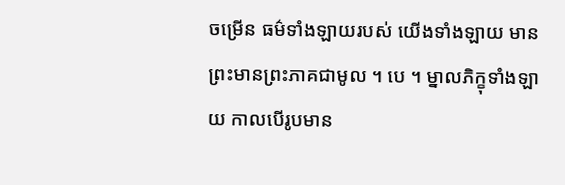ចម្រើន ធម៌ទាំងឡាយរបស់ យើងទាំងឡាយ មានព្រះមានព្រះភាគជាមូល ។ បេ ។ ម្នាលភិក្ខុទាំងឡាយ កាលបើរូបមាន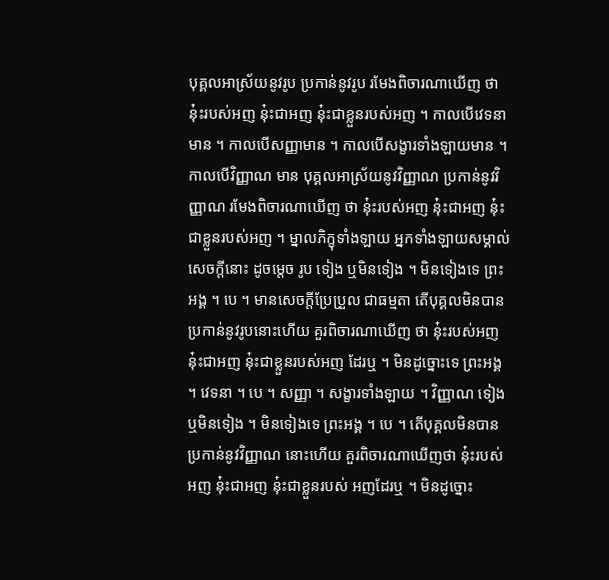បុគ្គលអាស្រ័យនូវរូប ប្រកាន់នូវរូប រមែងពិចារណាឃើញ ថា នុ៎ះរបស់អញ នុ៎ះជាអញ នុ៎ះជាខ្លួនរបស់អញ ។ កាលបើវេទនាមាន ។ កាលបើសញ្ញាមាន ។ កាលបើសង្ខារទាំងឡាយមាន ។ កាលបើវិញ្ញាណ មាន បុគ្គលអាស្រ័យនូវវិញ្ញាណ ប្រកាន់នូវវិញ្ញាណ រមែងពិចារណាឃើញ ថា នុ៎ះរបស់អញ នុ៎ះជាអញ នុ៎ះជាខ្លួនរបស់អញ ។ ម្នាលភិក្ខុទាំងឡាយ អ្នកទាំងឡាយសម្គាល់សេចក្តីនោះ ដូចម្តេច រូប ទៀង ឬមិនទៀង ។ មិនទៀងទេ ព្រះអង្គ ។ បេ ។ មានសេចក្តីប្រែប្រួល ជាធម្មតា តើបុគ្គលមិនបានប្រកាន់នូវរូបនោះហើយ គួរពិចារណាឃើញ ថា នុ៎ះរបស់អញ នុ៎ះជាអញ នុ៎ះជាខ្លួនរបស់អញ ដែរឬ ។ មិនដូច្នោះទេ ព្រះអង្គ ។ វេទនា ។ បេ ។ សញ្ញា ។ សង្ខារទាំងឡាយ ។ វិញ្ញាណ ទៀង ឬមិនទៀង ។ មិនទៀងទេ ព្រះអង្គ ។ បេ ។ តើបុគ្គលមិនបានប្រកាន់នូវវិញ្ញាណ នោះហើយ គួរពិចារណាឃើញថា នុ៎ះរបស់អញ នុ៎ះជាអញ នុ៎ះជាខ្លួនរបស់ អញដែរឬ ។ មិនដូច្នោះ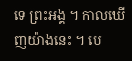ទេ ព្រះអង្គ ។ កាលឃើញយ៉ាងនេះ ។ បេ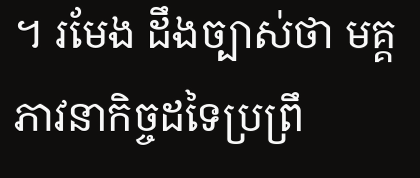។ រមែង ដឹងច្បាស់ថា មគ្គភាវនាកិច្ចដទៃប្រព្រឹ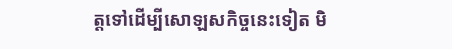ត្តទៅដើម្បីសោឡសកិច្ចនេះទៀត មិ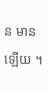ន មានឡើយ ។